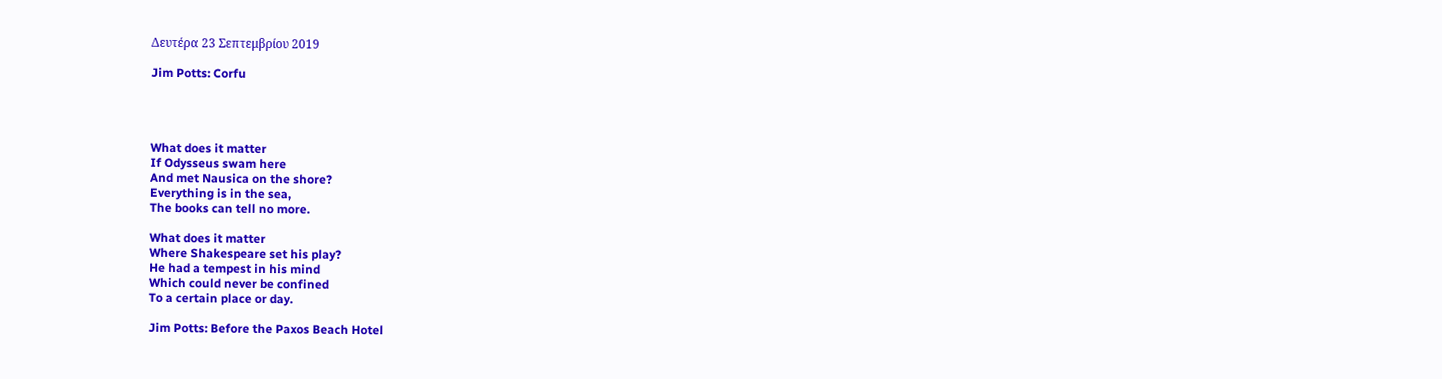Δευτέρα 23 Σεπτεμβρίου 2019

Jim Potts: Corfu




What does it matter
If Odysseus swam here
And met Nausica on the shore?
Everything is in the sea,
The books can tell no more.

What does it matter
Where Shakespeare set his play?
He had a tempest in his mind
Which could never be confined
To a certain place or day.

Jim Potts: Before the Paxos Beach Hotel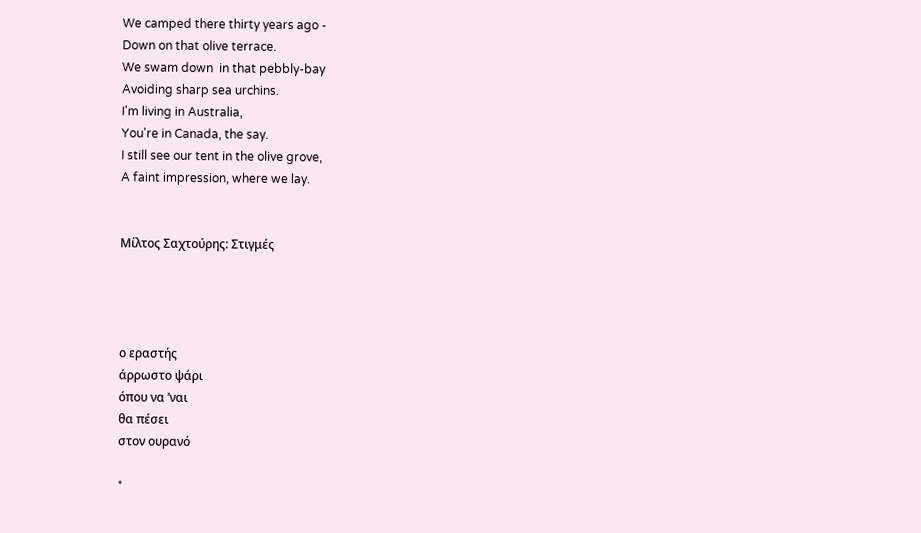We camped there thirty years ago -
Down on that olive terrace.
We swam down  in that pebbly-bay
Avoiding sharp sea urchins.
I'm living in Australia,
You're in Canada, the say.
I still see our tent in the olive grove,
A faint impression, where we lay.


Μίλτος Σαχτούρης: Στιγμές




ο εραστής
άρρωστο ψάρι
όπου να ’ναι
θα πέσει
στον ουρανό

*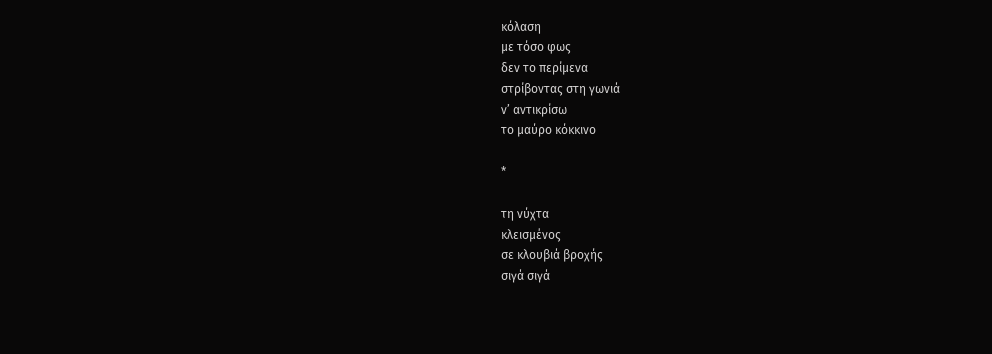κόλαση
με τόσο φως
δεν το περίμενα
στρίβοντας στη γωνιά
ν’ αντικρίσω
το μαύρο κόκκινο

*

τη νύχτα
κλεισμένος
σε κλουβιά βροχής
σιγά σιγά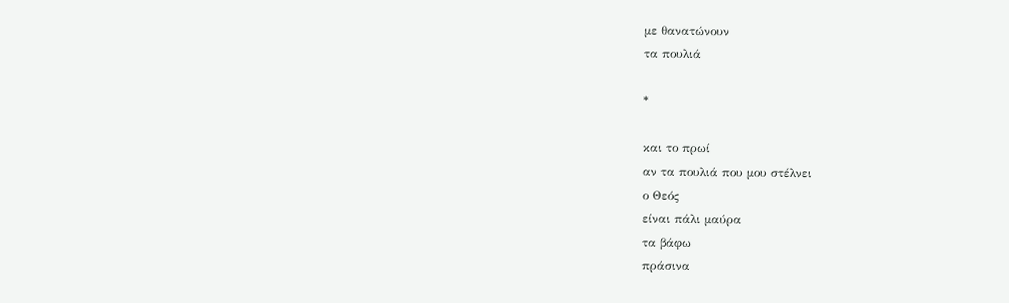με θανατώνουν
τα πουλιά

*

και το πρωί
αν τα πουλιά που μου στέλνει
ο Θεός
είναι πάλι μαύρα
τα βάφω
πράσινα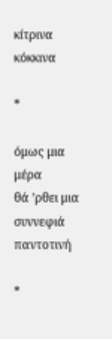κίτρινα
κόκκινα

*

όμως μια μέρα
θά ’ρθει μια συννεφιά
παντοτινή

*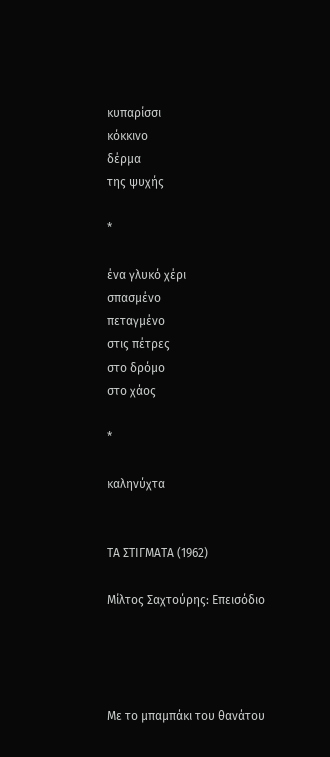κυπαρίσσι
κόκκινο
δέρμα
της ψυχής

*

ένα γλυκό χέρι
σπασμένο
πεταγμένο
στις πέτρες
στο δρόμο
στο χάος

*

καληνύχτα


ΤΑ ΣΤΙΓΜΑΤΑ (1962)

Μίλτος Σαχτούρης: Επεισόδιο




Με το μπαμπάκι του θανάτου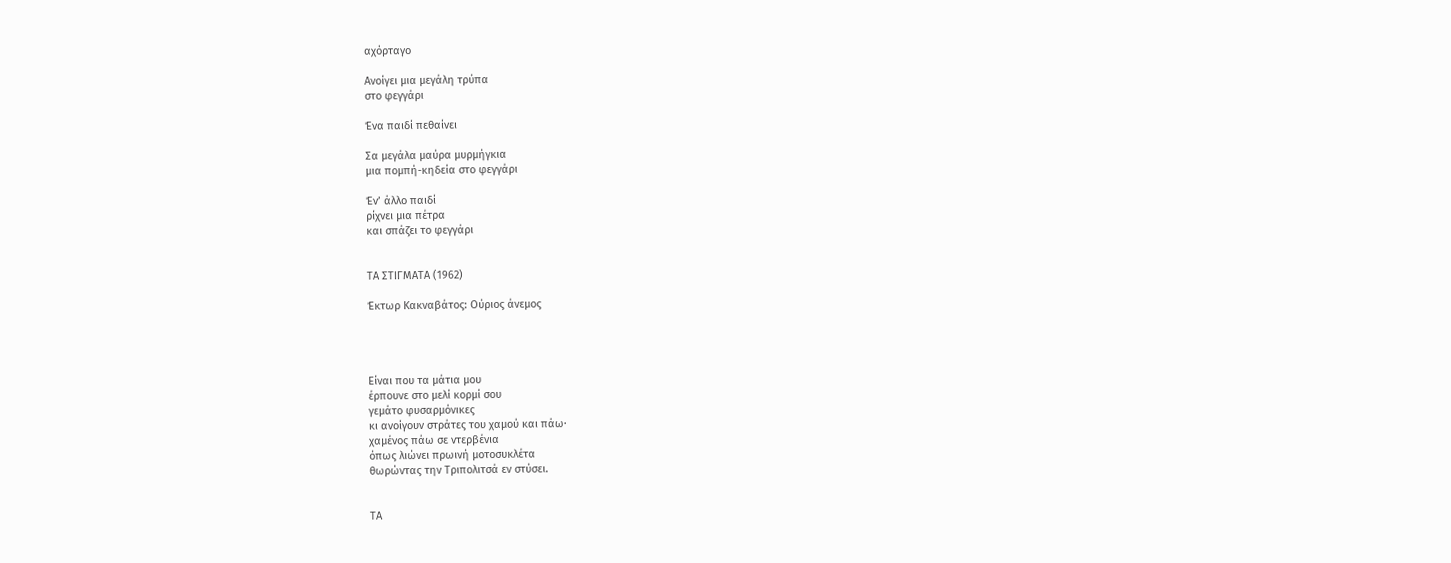αχόρταγο

Ανοίγει μια μεγάλη τρύπα
στο φεγγάρι

Ένα παιδί πεθαίνει

Σα μεγάλα μαύρα μυρμήγκια
μια πομπή-κηδεία στο φεγγάρι

Έν’ άλλο παιδί
ρίχνει μια πέτρα
και σπάζει το φεγγάρι


ΤΑ ΣΤΙΓΜΑΤΑ (1962)

Έκτωρ Κακναβάτος: Ούριος άνεμος




Είναι που τα μάτια μου
έρπουνε στο μελί κορμί σου
γεμάτο φυσαρμόνικες
κι ανοίγουν στράτες του χαμού και πάω·
χαμένος πάω σε ντερβένια
όπως λιώνει πρωινή μοτοσυκλέτα
θωρώντας την Τριπολιτσά εν στύσει.


ΤΑ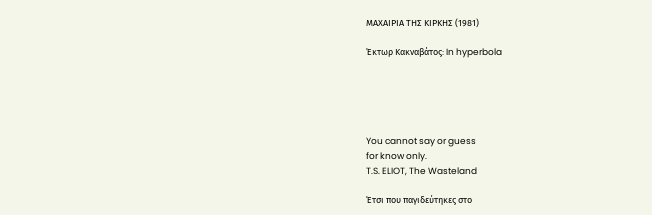ΜΑΧΑΙΡΙΑ ΤΗΣ ΚΙΡΚΗΣ (1981)

Έκτωρ Κακναβάτος: In hyperbola





You cannot say or guess
for know only.
T.S. ELIOT, The Wasteland

Έτσι που παγιδεύτηκες στο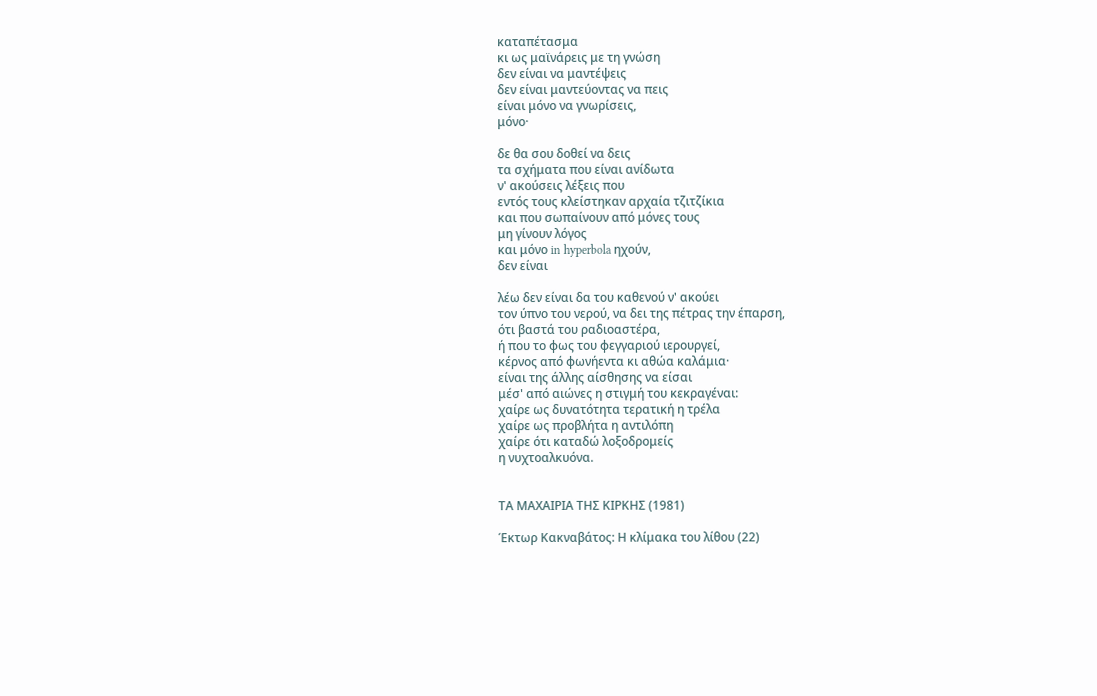καταπέτασμα
κι ως μαϊνάρεις με τη γνώση
δεν είναι να μαντέψεις
δεν είναι μαντεύοντας να πεις
είναι μόνο να γνωρίσεις,
μόνο·

δε θα σου δοθεί να δεις
τα σχήματα που είναι ανίδωτα
ν' ακούσεις λέξεις που
εντός τους κλείστηκαν αρχαία τζιτζίκια
και που σωπαίνουν από μόνες τους
μη γίνουν λόγος
και μόνο in hyperbola ηχούν,
δεν είναι

λέω δεν είναι δα του καθενού ν' ακούει
τον ύπνο του νερού, να δει της πέτρας την έπαρση,
ότι βαστά του ραδιοαστέρα,
ή που το φως του φεγγαριού ιερουργεί,
κέρνος από φωνήεντα κι αθώα καλάμια·
είναι της άλλης αίσθησης να είσαι
μέσ' από αιώνες η στιγμή του κεκραγέναι:
χαίρε ως δυνατότητα τερατική η τρέλα
χαίρε ως προβλήτα η αντιλόπη
χαίρε ότι καταδώ λοξοδρομείς
η νυχτοαλκυόνα.


ΤΑ ΜΑΧΑΙΡΙΑ ΤΗΣ ΚΙΡΚΗΣ (1981)

Έκτωρ Κακναβάτος: Η κλίμακα του λίθου (22)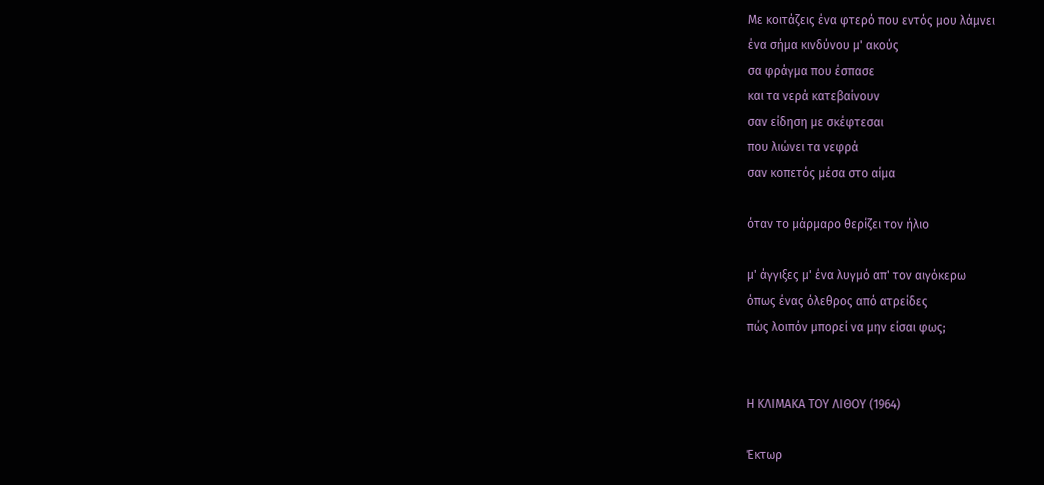Με κοιτάζεις ένα φτερό που εντός μου λάμνει
ένα σήμα κινδύνου μ' ακούς
σα φράγμα που έσπασε
και τα νερά κατεβαίνουν
σαν είδηση με σκέφτεσαι
που λιώνει τα νεφρά
σαν κοπετός μέσα στο αίμα

όταν το μάρμαρο θερίζει τον ήλιο

μ' άγγιξες μ' ένα λυγμό απ' τον αιγόκερω
όπως ένας όλεθρος από ατρείδες
πώς λοιπόν μπορεί να μην είσαι φως;


Η ΚΛΙΜΑΚΑ ΤΟΥ ΛΙΘΟΥ (1964)

Έκτωρ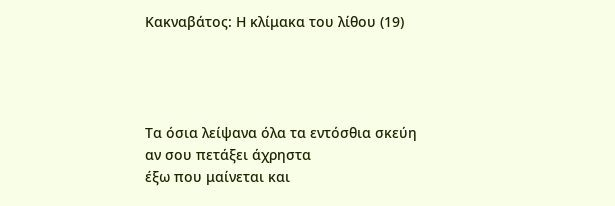Κακναβάτος: Η κλίμακα του λίθου (19)




Τα όσια λείψανα όλα τα εντόσθια σκεύη
αν σου πετάξει άχρηστα
έξω που μαίνεται και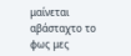μαίνεται
αβάσταχτο το φως μες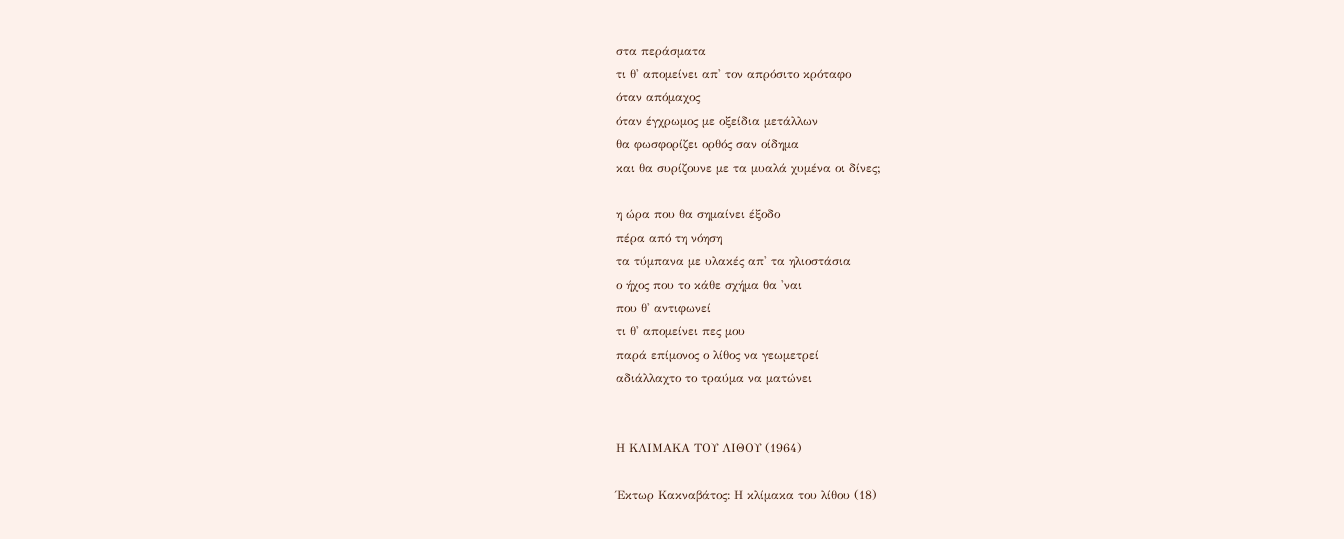στα περάσματα
τι θ' απομείνει απ' τον απρόσιτο κρόταφο
όταν απόμαχος
όταν έγχρωμος με οξείδια μετάλλων
θα φωσφορίζει ορθός σαν οίδημα
και θα συρίζουνε με τα μυαλά χυμένα οι δίνες;

η ώρα που θα σημαίνει έξοδο
πέρα από τη νόηση
τα τύμπανα με υλακές απ' τα ηλιοστάσια
ο ήχος που το κάθε σχήμα θα 'ναι
που θ' αντιφωνεί
τι θ' απομείνει πες μου
παρά επίμονος ο λίθος να γεωμετρεί
αδιάλλαχτο το τραύμα να ματώνει


Η ΚΛΙΜΑΚΑ ΤΟΥ ΛΙΘΟΥ (1964)

Έκτωρ Κακναβάτος: Η κλίμακα του λίθου (18)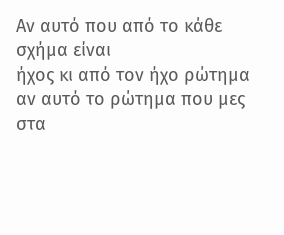Αν αυτό που από το κάθε σχήμα είναι
ήχος κι από τον ήχο ρώτημα
αν αυτό το ρώτημα που μες στα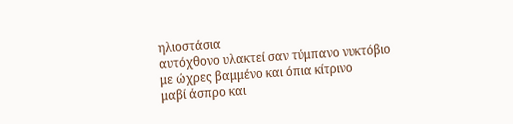ηλιοστάσια
αυτόχθονο υλακτεί σαν τύμπανο νυκτόβιο
με ώχρες βαμμένο και όπια κίτρινο
μαβί άσπρο και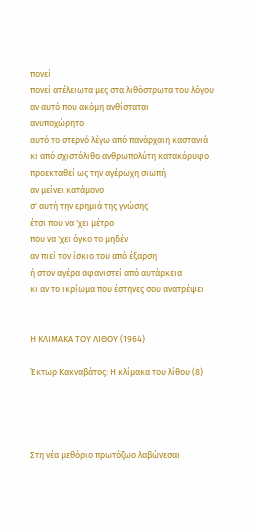πονεί
πονεί ατέλειωτα μες στα λιθόστρωτα του λόγου
αν αυτό που ακόμη ανθίσταται
ανυποχώρητο
αυτό το στερνό λέγω από πανάρχαιη καστανιά
κι από σχιστόλιθο ανθρωπολύτη κατακόρυφο
προεκταθεί ως την αγέρωχη σιωπή
αν μείνει κατάμονο
σ' αυτή την ερημιά της γνώσης
έτσι που να 'χει μέτρο
που να 'χει όγκο το μηδέν
αν πιεί τον ίσκιο του από έξαρση
ή στον αγέρα αφανιστεί από αυτάρκεια
κι αν το ικρίωμα που έστηνες σου ανατρέψει


Η ΚΛΙΜΑΚΑ ΤΟΥ ΛΙΘΟΥ (1964)

Έκτωρ Κακναβάτος: Η κλίμακα του λίθου (8)




Στη νέα μεθόριο πρωτόζωο λαβώνεσαι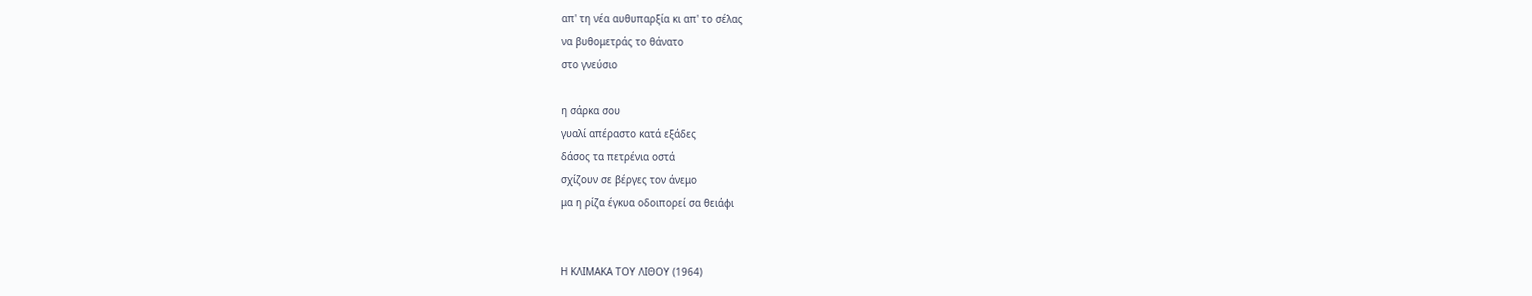απ' τη νέα αυθυπαρξία κι απ' το σέλας
να βυθομετράς το θάνατο
στο γνεύσιο

η σάρκα σου
γυαλί απέραστο κατά εξάδες
δάσος τα πετρένια οστά
σχίζουν σε βέργες τον άνεμο
μα η ρίζα έγκυα οδοιπορεί σα θειάφι


Η ΚΛΙΜΑΚΑ ΤΟΥ ΛΙΘΟΥ (1964)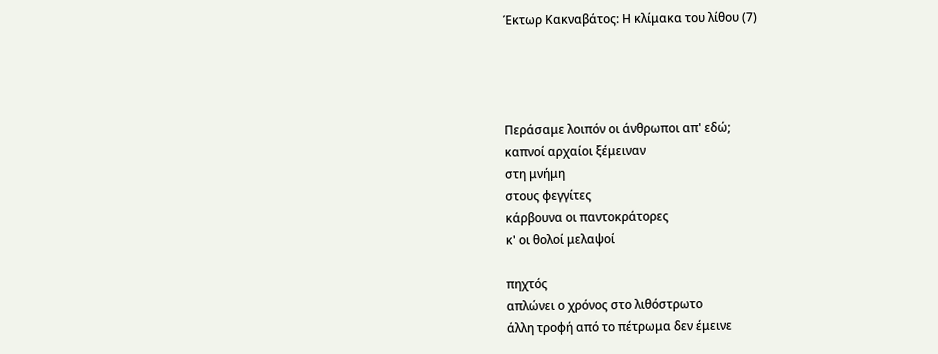Έκτωρ Κακναβάτος: Η κλίμακα του λίθου (7)




Περάσαμε λοιπόν οι άνθρωποι απ' εδώ;
καπνοί αρχαίοι ξέμειναν
στη μνήμη
στους φεγγίτες
κάρβουνα οι παντοκράτορες
κ' οι θολοί μελαψοί

πηχτός
απλώνει ο χρόνος στο λιθόστρωτο
άλλη τροφή από το πέτρωμα δεν έμεινε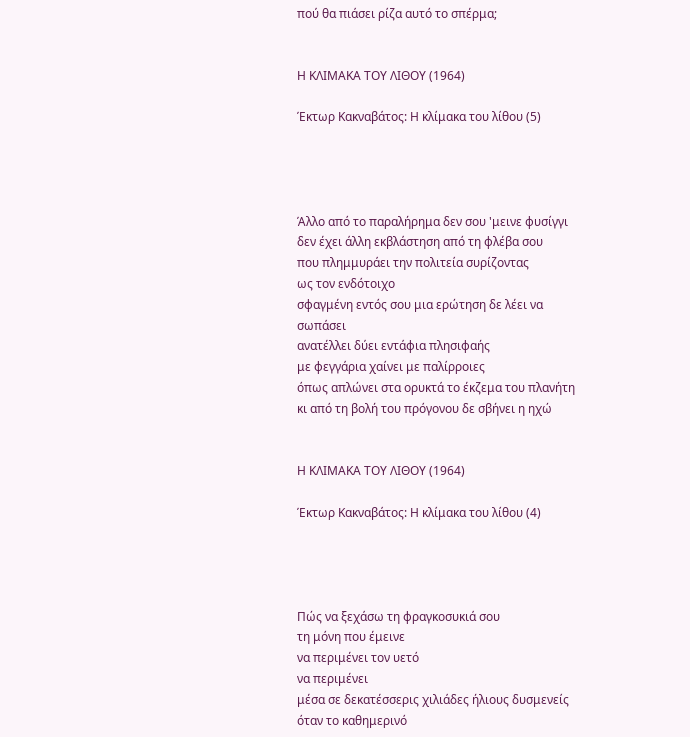πού θα πιάσει ρίζα αυτό το σπέρμα;


Η ΚΛΙΜΑΚΑ ΤΟΥ ΛΙΘΟΥ (1964)

Έκτωρ Κακναβάτος: Η κλίμακα του λίθου (5)




Άλλο από το παραλήρημα δεν σου 'μεινε φυσίγγι
δεν έχει άλλη εκβλάστηση από τη φλέβα σου
που πλημμυράει την πολιτεία συρίζοντας
ως τον ενδότοιχο
σφαγμένη εντός σου μια ερώτηση δε λέει να σωπάσει
ανατέλλει δύει εντάφια πλησιφαής
με φεγγάρια χαίνει με παλίρροιες
όπως απλώνει στα ορυκτά το έκζεμα του πλανήτη
κι από τη βολή του πρόγονου δε σβήνει η ηχώ


Η ΚΛΙΜΑΚΑ ΤΟΥ ΛΙΘΟΥ (1964)

Έκτωρ Κακναβάτος: Η κλίμακα του λίθου (4)




Πώς να ξεχάσω τη φραγκοσυκιά σου
τη μόνη που έμεινε
να περιμένει τον υετό
να περιμένει
μέσα σε δεκατέσσερις χιλιάδες ήλιους δυσμενείς
όταν το καθημερινό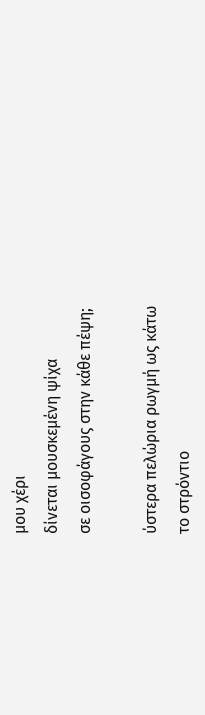μου χέρι
δίνεται μουσκεμένη ψίχα
σε οισοφάγους στην κάθε πέψη;

ύστερα πελώρια ρωγμή ως κάτω
το στρόντιο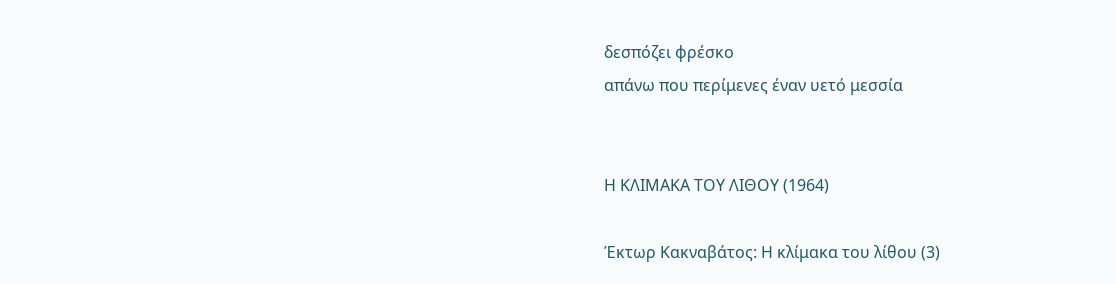δεσπόζει φρέσκο
απάνω που περίμενες έναν υετό μεσσία


Η ΚΛΙΜΑΚΑ ΤΟΥ ΛΙΘΟΥ (1964)

Έκτωρ Κακναβάτος: Η κλίμακα του λίθου (3)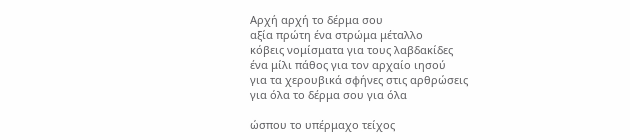Αρχή αρχή το δέρμα σου
αξία πρώτη ένα στρώμα μέταλλο
κόβεις νομίσματα για τους λαβδακίδες
ένα μίλι πάθος για τον αρχαίο ιησού
για τα χερουβικά σφήνες στις αρθρώσεις
για όλα το δέρμα σου για όλα

ώσπου το υπέρμαχο τείχος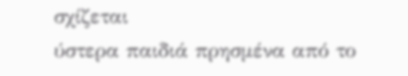σχίζεται
ύστερα παιδιά πρησμένα από το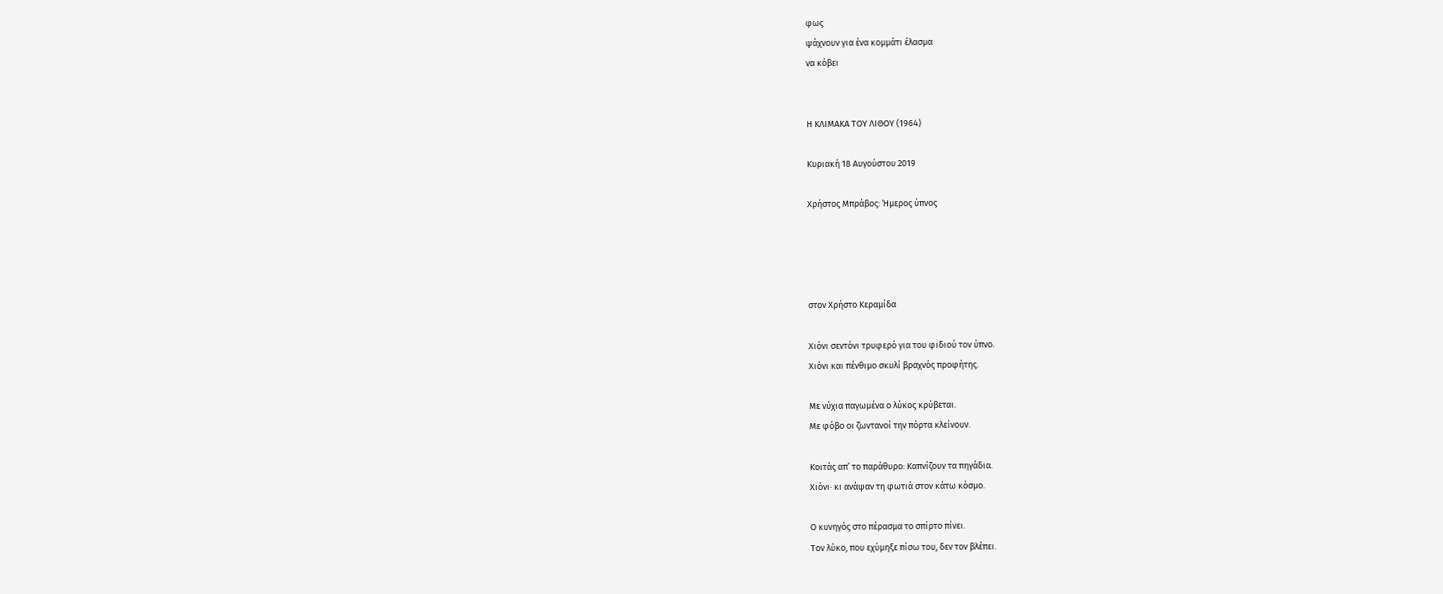φως
ψάχνουν για ένα κομμάτι έλασμα
να κόβει


Η ΚΛΙΜΑΚΑ ΤΟΥ ΛΙΘΟΥ (1964)

Κυριακή 18 Αυγούστου 2019

Χρήστος Μπράβος: Ήμερος ύπνος




στον Χρήστο Κεραμίδα

Χιόνι σεντόνι τρυφερό για του φιδιού τον ύπνο.
Χιόνι και πένθιμο σκυλί βραχνός προφήτης.

Με νύχια παγωμένα ο λύκος κρύβεται.
Με φόβο οι ζωντανοί την πόρτα κλείνουν.

Κοιτάς απ’ το παράθυρο: Καπνίζουν τα πηγάδια.
Χιόνι· κι ανάψαν τη φωτιά στον κάτω κόσμο.

Ο κυνηγός στο πέρασμα το σπίρτο πίνει.
Τον λύκο, που εχύμηξε πίσω του, δεν τον βλέπει.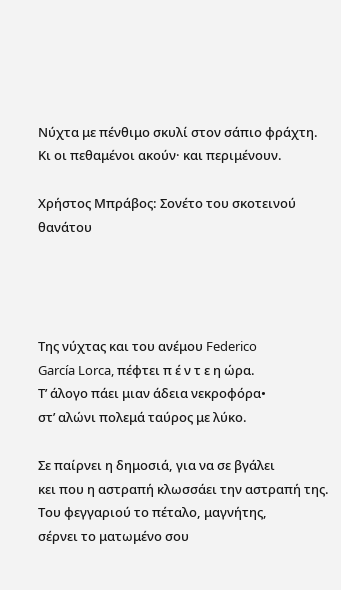Νύχτα με πένθιμο σκυλί στον σάπιο φράχτη.
Κι οι πεθαμένοι ακούν· και περιμένουν.

Χρήστος Μπράβος: Σονέτο του σκοτεινού θανάτου




Της νύχτας και του ανέμου Federico
García Lorca, πέφτει π έ ν τ ε η ώρα.
Τ’ άλογο πάει μιαν άδεια νεκροφόρα•
στ’ αλώνι πολεμά ταύρος με λύκο.

Σε παίρνει η δημοσιά, για να σε βγάλει
κει που η αστραπή κλωσσάει την αστραπή της.
Του φεγγαριού το πέταλο, μαγνήτης,
σέρνει το ματωμένο σου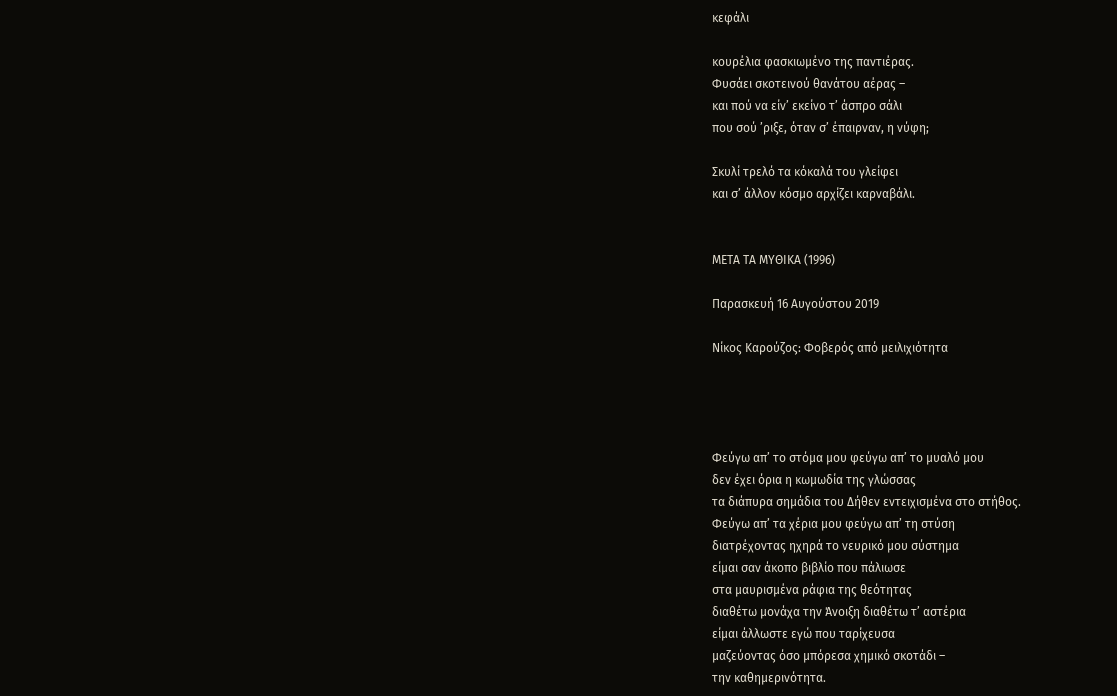κεφάλι

κουρέλια φασκιωμένο της παντιέρας.
Φυσάει σκοτεινού θανάτου αέρας –
και πού να είν’ εκείνο τ’ άσπρο σάλι
που σού ’ριξε, όταν σ’ έπαιρναν, η νύφη;

Σκυλί τρελό τα κόκαλά του γλείφει
και σ’ άλλον κόσμο αρχίζει καρναβάλι.


ΜΕΤΑ ΤΑ ΜΥΘΙΚΑ (1996)

Παρασκευή 16 Αυγούστου 2019

Νίκος Καρούζος: Φοβερός από μειλιχιότητα




Φεύγω απ’ το στόμα μου φεύγω απ’ το μυαλό μου
δεν έχει όρια η κωμωδία της γλώσσας
τα διάπυρα σημάδια του Δήθεν εντειχισμένα στο στήθος.
Φεύγω απ’ τα χέρια μου φεύγω απ’ τη στύση
διατρέχοντας ηχηρά το νευρικό μου σύστημα
είμαι σαν άκοπο βιβλίο που πάλιωσε
στα μαυρισμένα ράφια της θεότητας
διαθέτω μονάχα την Άνοιξη διαθέτω τ’ αστέρια
είμαι άλλωστε εγώ που ταρίχευσα
μαζεύοντας όσο μπόρεσα χημικό σκοτάδι –
την καθημερινότητα.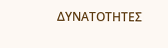ΔΥΝΑΤΟΤΗΤΕΣ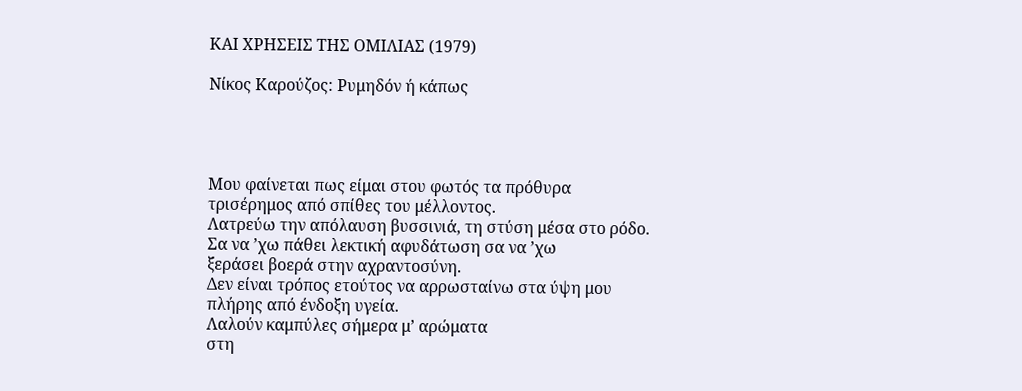ΚΑΙ ΧΡΗΣΕΙΣ ΤΗΣ ΟΜΙΛΙΑΣ (1979)

Νίκος Καρούζος: Ρυμηδόν ή κάπως




Μου φαίνεται πως είμαι στου φωτός τα πρόθυρα
τρισέρημος από σπίθες του μέλλοντος.
Λατρεύω την απόλαυση βυσσινιά, τη στύση μέσα στο ρόδο.
Σα να ’χω πάθει λεκτική αφυδάτωση σα να ’χω
ξεράσει βοερά στην αχραντοσύνη.
Δεν είναι τρόπος ετούτος να αρρωσταίνω στα ύψη μου
πλήρης από ένδοξη υγεία.
Λαλούν καμπύλες σήμερα μ’ αρώματα
στη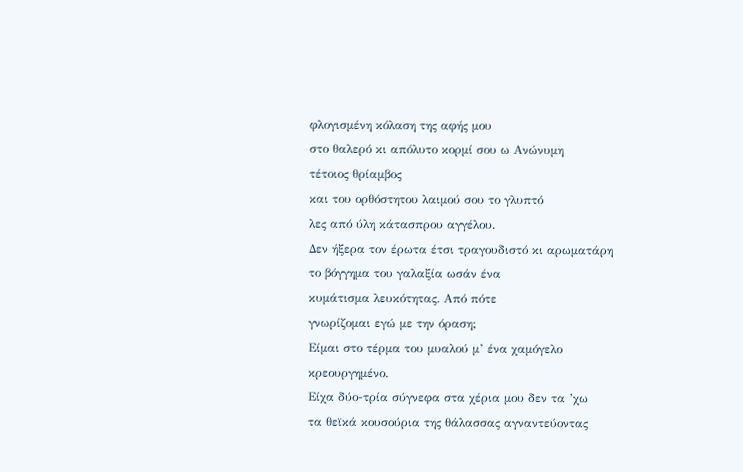φλογισμένη κόλαση της αφής μου
στο θαλερό κι απόλυτο κορμί σου ω Ανώνυμη
τέτοιος θρίαμβος
και του ορθόστητου λαιμού σου το γλυπτό
λες από ύλη κάτασπρου αγγέλου.
Δεν ήξερα τον έρωτα έτσι τραγουδιστό κι αρωματάρη
το βόγγημα του γαλαξία ωσάν ένα
κυμάτισμα λευκότητας. Από πότε
γνωρίζομαι εγώ με την όραση;
Είμαι στο τέρμα του μυαλού μ’ ένα χαμόγελο
κρεουργημένο.
Είχα δύο-τρία σύγνεφα στα χέρια μου δεν τα ’χω
τα θεϊκά κουσούρια της θάλασσας αγναντεύοντας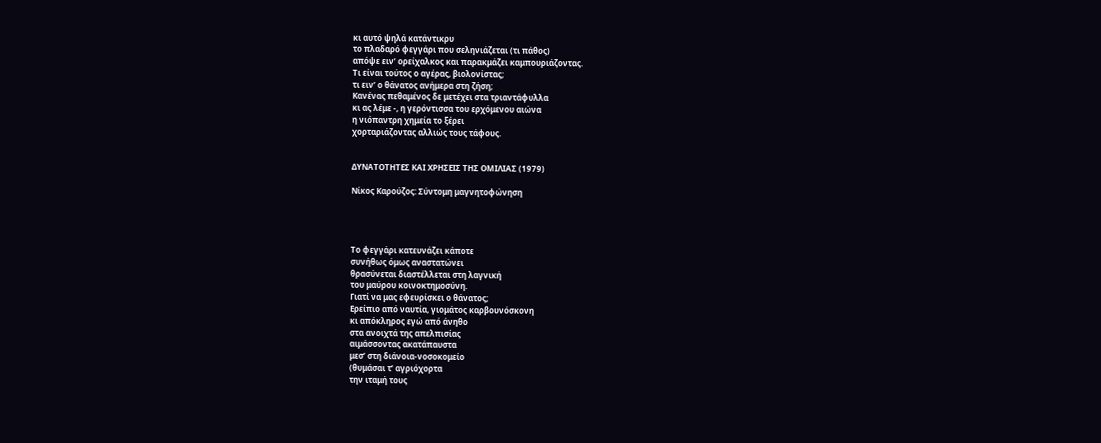κι αυτό ψηλά κατάντικρυ
το πλαδαρό φεγγάρι που σεληνιάζεται (τι πάθος)
απόψε ειν’ ορείχαλκος και παρακμάζει καμπουριάζοντας.
Τι είναι τούτος ο αγέρας, βιολονίστας;
τι ειν’ ο θάνατος ανήμερα στη ζήση;
Κανένας πεθαμένος δε μετέχει στα τριαντάφυλλα
κι ας λέμε -, η γερόντισσα του ερχόμενου αιώνα
η νιόπαντρη χημεία το ξέρει
χορταριάζοντας αλλιώς τους τάφους.


ΔΥΝΑΤΟΤΗΤΕΣ ΚΑΙ ΧΡΗΣΕΙΣ ΤΗΣ ΟΜΙΛΙΑΣ (1979)

Νίκος Καρούζος: Σύντομη μαγνητοφώνηση




Το φεγγάρι κατευνάζει κάποτε
συνήθως όμως αναστατώνει
θρασύνεται διαστέλλεται στη λαγνική
του μαύρου κοινοκτημοσύνη.
Γιατί να μας εφευρίσκει ο θάνατος;
Ερείπιο από ναυτία, γιομάτος καρβουνόσκονη
κι απόκληρος εγώ από άνηθο
στα ανοιχτά της απελπισίας
αιμάσσοντας ακατάπαυστα
μεσ’ στη διάνοια-νοσοκομείο
(θυμάσαι τ’ αγριόχορτα
την ιταμή τους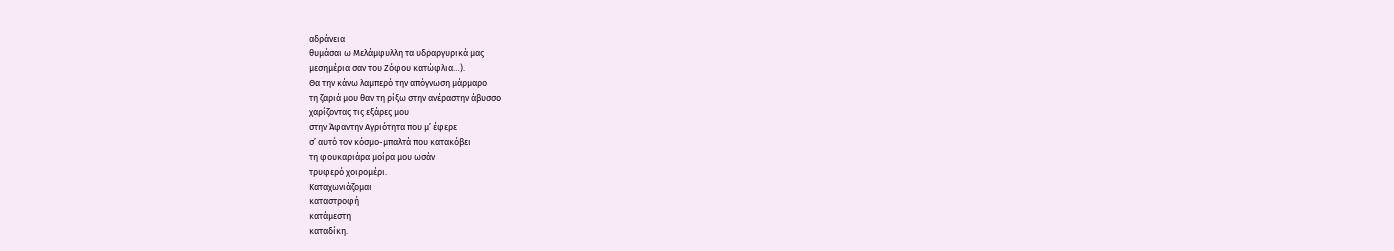αδράνεια
θυμάσαι ω Μελάμφυλλη τα υδραργυρικά μας
μεσημέρια σαν του Ζόφου κατώφλια…).
Θα την κάνω λαμπερό την απόγνωση μάρμαρο
τη ζαριά μου θαν τη ρίξω στην ανέραστην άβυσσο
χαρίζοντας τις εξάρες μου
στην Άφαντην Αγριότητα που μ’ έφερε
σ’ αυτό τον κόσμο-μπαλτά που κατακόβει
τη φουκαριάρα μοίρα μου ωσάν
τρυφερό χοιρομέρι.
Καταχωνιάζομαι
καταστροφή
κατάμεστη
καταδίκη.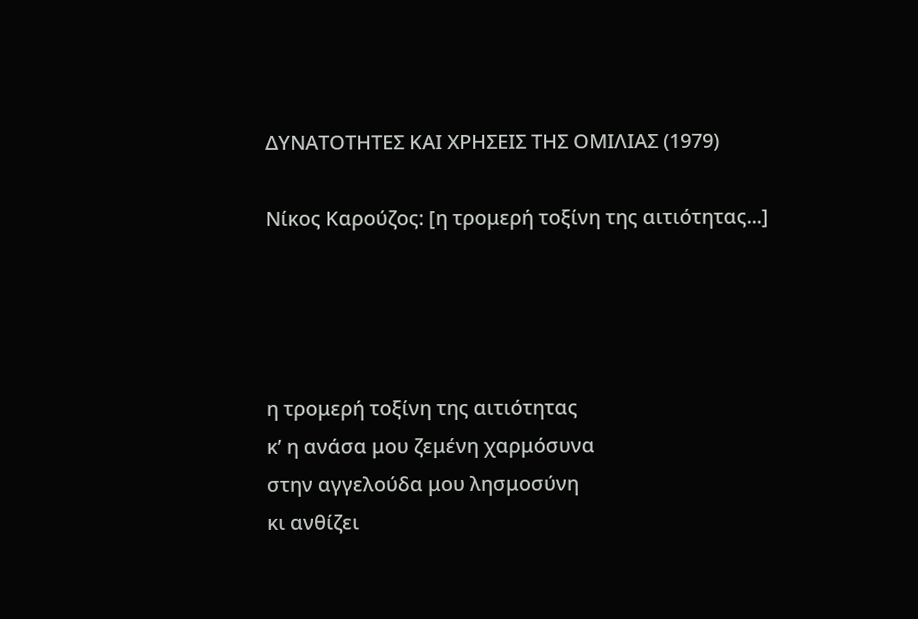ΔΥΝΑΤΟΤΗΤΕΣ ΚΑΙ ΧΡΗΣΕΙΣ ΤΗΣ ΟΜΙΛΙΑΣ (1979)

Νίκος Καρούζος: [η τρομερή τοξίνη της αιτιότητας...]




η τρομερή τοξίνη της αιτιότητας
κ’ η ανάσα μου ζεμένη χαρμόσυνα
στην αγγελούδα μου λησμοσύνη
κι ανθίζει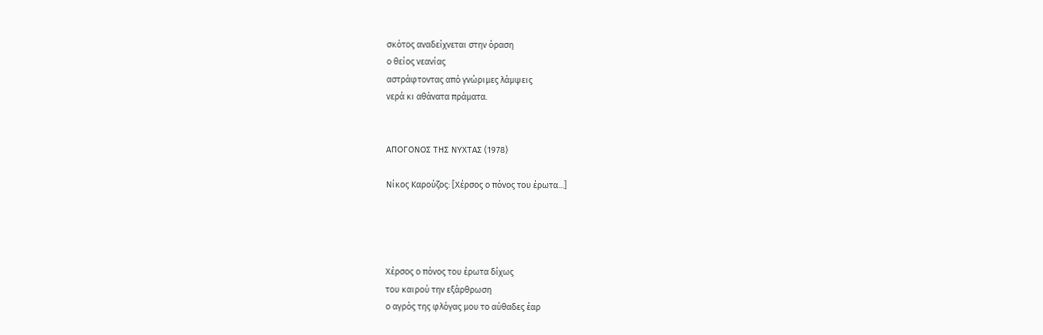σκότος αναδείχνεται στην όραση
ο θείος νεανίας
αστράφτοντας από γνώριμες λάμψεις
νερά κι αθάνατα πράματα.


ΑΠΟΓΟΝΟΣ ΤΗΣ ΝΥΧΤΑΣ (1978)

Νίκος Καρούζος: [Χέρσος ο πόνος του έρωτα...]




Χέρσος ο πόνος του έρωτα δίχως
του καιρού την εξάρθρωση
ο αγρός της φλόγας μου το αύθαδες έαρ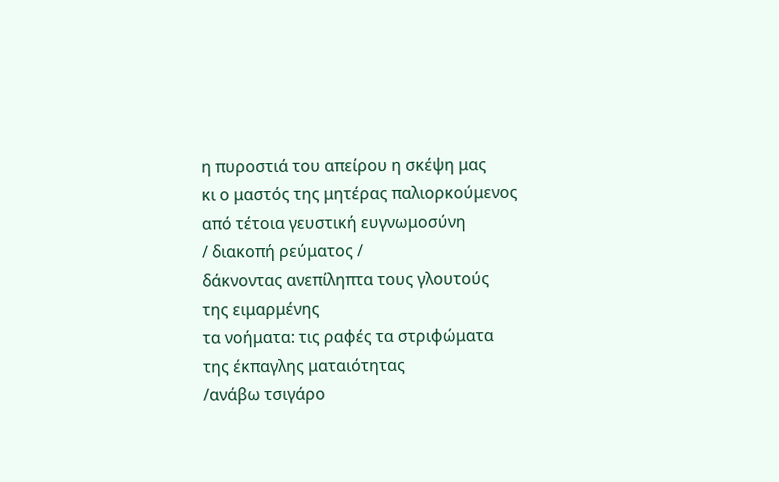η πυροστιά του απείρου η σκέψη μας
κι ο μαστός της μητέρας παλιορκούμενος
από τέτοια γευστική ευγνωμοσύνη
/ διακοπή ρεύματος /
δάκνοντας ανεπίληπτα τους γλουτούς
της ειμαρμένης
τα νοήματα: τις ραφές τα στριφώματα
της έκπαγλης ματαιότητας
/ανάβω τσιγάρο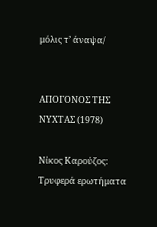μόλις τ’ άναψα/


ΑΠΟΓΟΝΟΣ ΤΗΣ ΝΥΧΤΑΣ (1978)

Νίκος Καρούζος: Τρυφερά ερωτήματα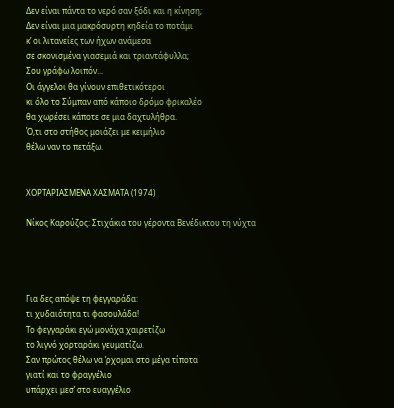Δεν είναι πάντα το νερό σαν ξόδι και η κίνηση;
Δεν είναι μια μακρόσυρτη κηδεία το ποτάμι
κ’ οι λιτανείες των ήχων ανάμεσα
σε σκονισμένα γιασεμιά και τριαντάφυλλα;
Σου γράφω λοιπόν...
Οι άγγελοι θα γίνουν επιθετικότεροι
κι όλο το Σύμπαν από κάποιο δρόμο φρικαλέο
θα χωρέσει κάποτε σε μια δαχτυλήθρα.
Ό,τι στο στήθος μοιάζει με κειμήλιο
θέλω ναν το πετάξω.


ΧΟΡΤΑΡΙΑΣΜΕΝΑ ΧΑΣΜΑΤΑ (1974)

Νίκος Καρούζος: Στιχάκια του γέροντα Βενέδικτου τη νύχτα




Για δες απόψε τη φεγγαράδα:
τι χυδαιότητα τι φασουλάδα!
Το φεγγαράκι εγώ μονάχα χαιρετίζω
το λιγνό χορταράκι γευματίζω.
Σαν πρώτος θέλω να ’ρχομαι στο μέγα τίποτα
γιατί και το φραγγέλιο
υπάρχει μεσ’ στο ευαγγέλιο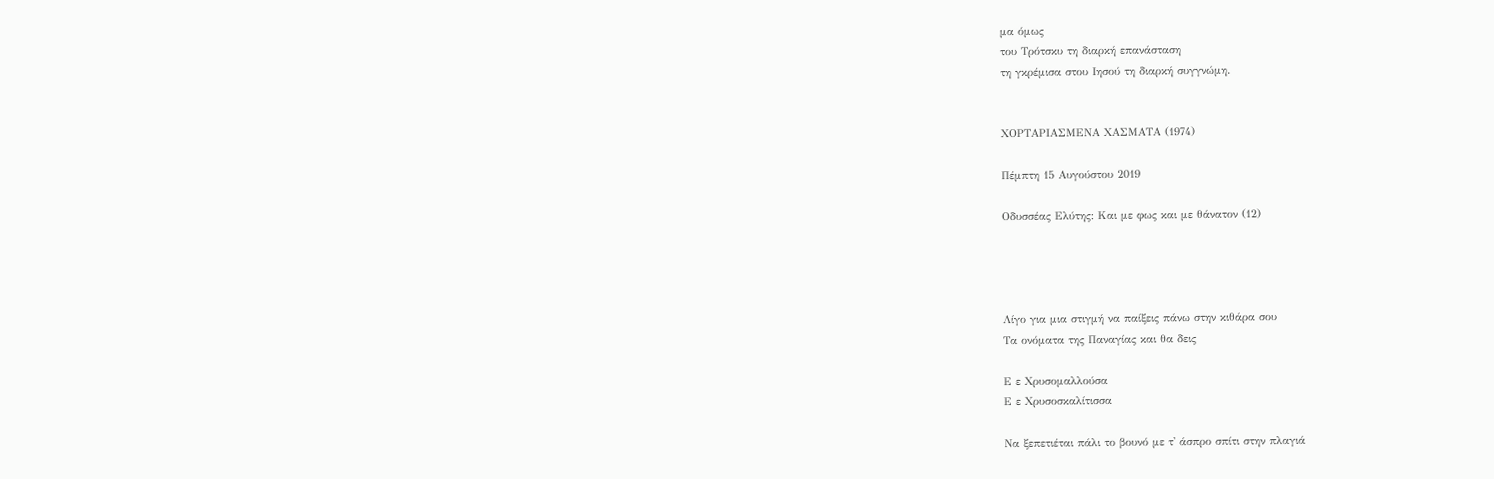μα όμως
του Τρότσκυ τη διαρκή επανάσταση
τη γκρέμισα στου Ιησού τη διαρκή συγγνώμη.


ΧΟΡΤΑΡΙΑΣΜΕΝΑ ΧΑΣΜΑΤΑ (1974)

Πέμπτη 15 Αυγούστου 2019

Οδυσσέας Ελύτης: Και με φως και με θάνατον (12)




Λίγο για μια στιγμή να παίξεις πάνω στην κιθάρα σου
Τα ονόματα της Παναγίας και θα δεις

Ε ε Χρυσομαλλούσα
Ε ε Χρυσοσκαλίτισσα

Να ξεπετιέται πάλι το βουνό με τ' άσπρο σπίτι στην πλαγιά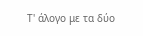Τ' άλογο με τα δύο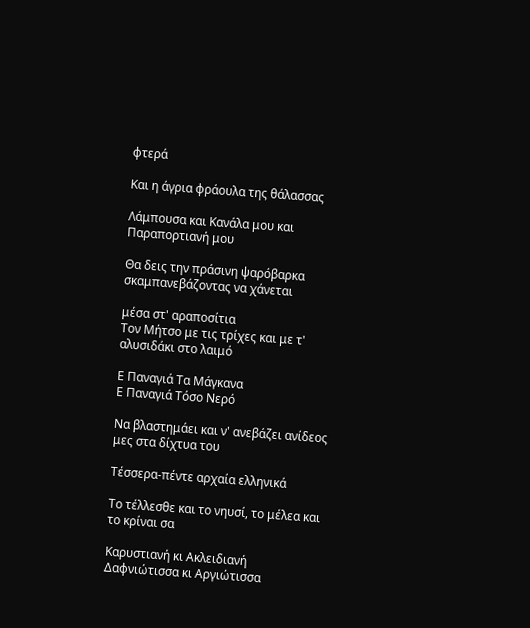φτερά

Και η άγρια φράουλα της θάλασσας

Λάμπουσα και Κανάλα μου και Παραπορτιανή μου

Θα δεις την πράσινη ψαρόβαρκα σκαμπανεβάζοντας να χάνεται

μέσα στ' αραποσίτια
Τον Μήτσο με τις τρίχες και με τ' αλυσιδάκι στο λαιμό

Ε Παναγιά Τα Μάγκανα
Ε Παναγιά Τόσο Νερό

Να βλαστημάει και ν' ανεβάζει ανίδεος μες στα δίχτυα του

Τέσσερα-πέντε αρχαία ελληνικά

Το τέλλεσθε και το νηυσί, το μέλεα και το κρίναι σα

Καρυστιανή κι Ακλειδιανή
Δαφνιώτισσα κι Αργιώτισσα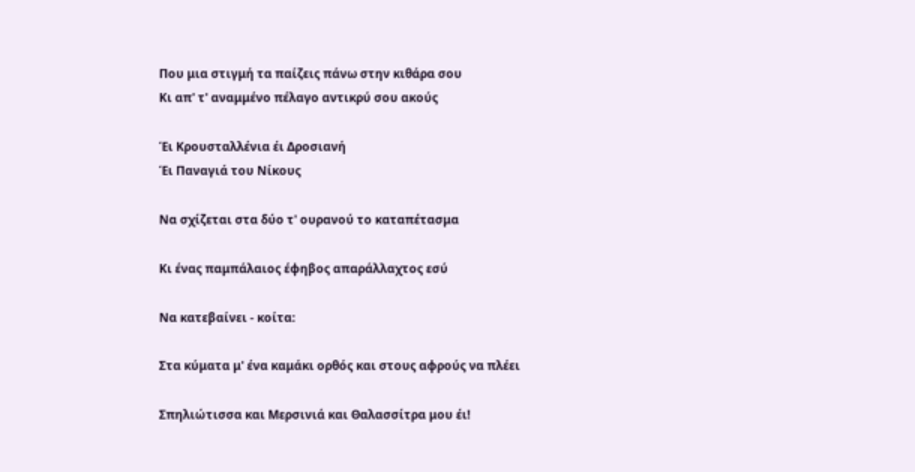Που μια στιγμή τα παίζεις πάνω στην κιθάρα σου
Κι απ' τ' αναμμένο πέλαγο αντικρύ σου ακούς

Έι Κρουσταλλένια έι Δροσιανή
Έι Παναγιά του Νίκους

Να σχίζεται στα δύο τ' ουρανού το καταπέτασμα

Κι ένας παμπάλαιος έφηβος απαράλλαχτος εσύ

Να κατεβαίνει - κοίτα:

Στα κύματα μ' ένα καμάκι ορθός και στους αφρούς να πλέει

Σπηλιώτισσα και Μερσινιά και Θαλασσίτρα μου έι!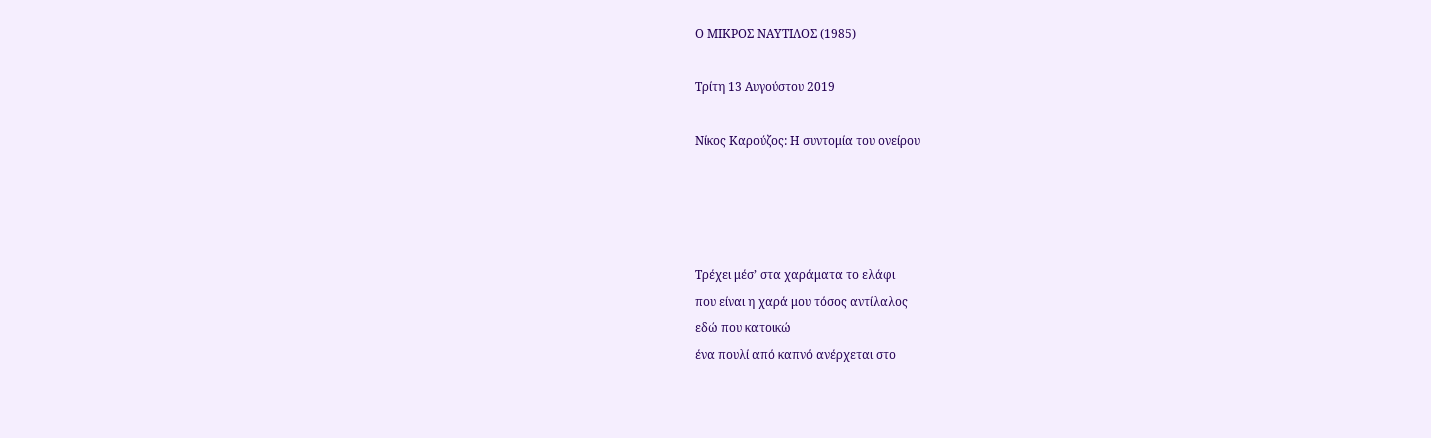Ο ΜΙΚΡΟΣ ΝΑΥΤΙΛΟΣ (1985)

Τρίτη 13 Αυγούστου 2019

Νίκος Καρούζος: Η συντομία του ονείρου




Τρέχει μέσ’ στα χαράματα το ελάφι
που είναι η χαρά μου τόσος αντίλαλος
εδώ που κατοικώ
ένα πουλί από καπνό ανέρχεται στο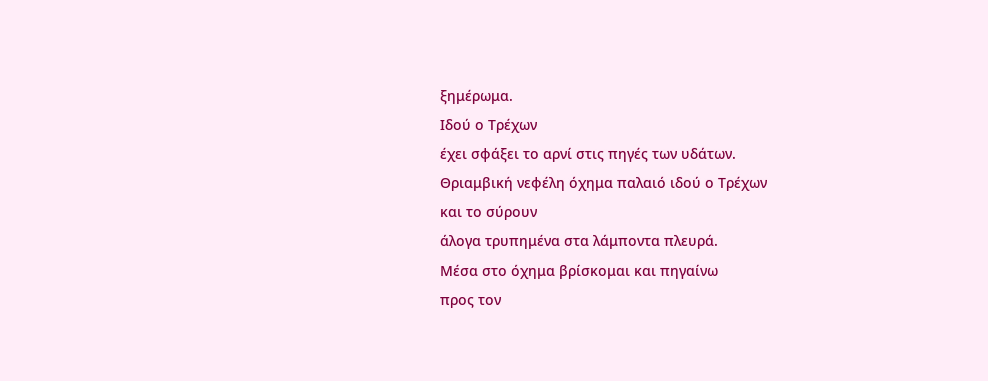ξημέρωμα.
Ιδού ο Τρέχων
έχει σφάξει το αρνί στις πηγές των υδάτων.
Θριαμβική νεφέλη όχημα παλαιό ιδού ο Τρέχων
και το σύρουν
άλογα τρυπημένα στα λάμποντα πλευρά.
Μέσα στο όχημα βρίσκομαι και πηγαίνω
προς τον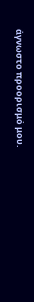άγνωστο προορισμό μου.